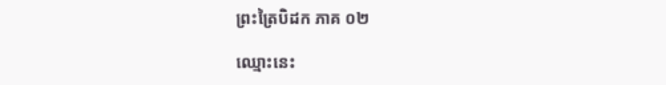ព្រះត្រៃបិដក ភាគ ០២

ឈ្មោះនេះ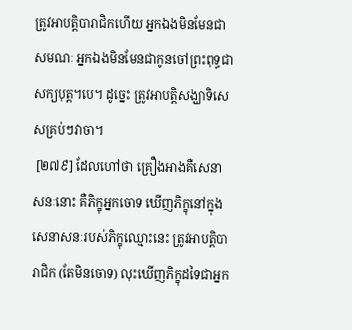ត្រូវអាបត្តិបារាជិកហើយ អ្នកឯងមិនមែនជាសមណៈ អ្នកឯងមិនមែនជាកូនចៅព្រះពុទ្ធជាសក្យបុត្ត។បេ។ ដូច្នេះ ត្រូវអាបត្តិសង្ឃាទិសេសគ្រប់ៗវាចា។
 [២៧៩] ដែលហៅថា គ្រឿងអាងគឺសេនាសនៈនោះ គឺភិក្ខុអ្នកចោទ ឃើញភិក្ខុនៅក្នុងសេនាសនៈរបស់ភិក្ខុឈ្មោះនេះ ត្រូវអាបត្តិបារាជិក (តែមិនចោទ) លុះឃើញភិក្ខុដទៃជាអ្នក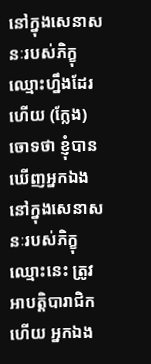នៅក្នុងសេនាសនៈរបស់ភិក្ខុឈ្មោះហ្នឹងដែរ ហើយ (ក្លែង) ចោទថា ខ្ញុំបានឃើញអ្នកឯងនៅក្នុងសេនាសនៈរបស់ភិក្ខុឈ្មោះនេះ ត្រូវអាបត្តិបារាជិកហើយ អ្នកឯង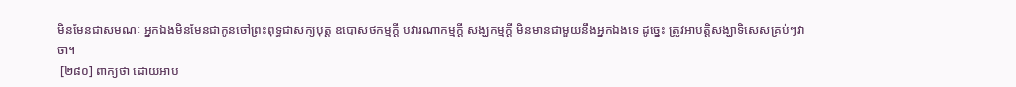មិនមែនជាសមណៈ អ្នកឯងមិនមែនជាកូនចៅព្រះពុទ្ធជាសក្យបុត្ត ឧបោសថកម្មក្តី បវារណាកម្មក្តី សង្ឃកម្មក្តី មិនមានជាមួយនឹងអ្នកឯងទេ ដូច្នេះ ត្រូវអាបត្តិសង្ឃាទិសេសគ្រប់ៗវាចា។
 [២៨០] ពាក្យថា ដោយអាប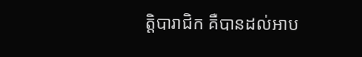ត្តិបារាជិក គឺបានដល់អាប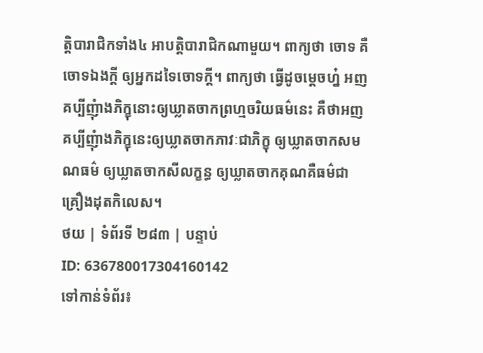ត្តិបារាជិកទាំង៤ អាបត្តិបារាជិកណាមួយ។ ពាក្យថា ចោទ គឺចោទឯងក្តី ឲ្យអ្នកដទៃចោទក្តី។ ពាក្យថា ធ្វើដូចម្តេចហ្ន៎ អញគប្បីញុំាងភិក្ខុនោះឲ្យឃ្លាតចាកព្រហ្មចរិយធម៌នេះ គឺថាអញគប្បីញុំាងភិក្ខុនេះឲ្យឃ្លាតចាកភាវៈជាភិក្ខុ ឲ្យឃ្លាតចាកសមណធម៌ ឲ្យឃ្លាតចាកសីលក្ខន្ធ ឲ្យឃ្លាតចាកគុណគឺធម៌ជាគ្រឿងដុតកិលេស។
ថយ | ទំព័រទី ២៨៣ | បន្ទាប់
ID: 636780017304160142
ទៅកាន់ទំព័រ៖